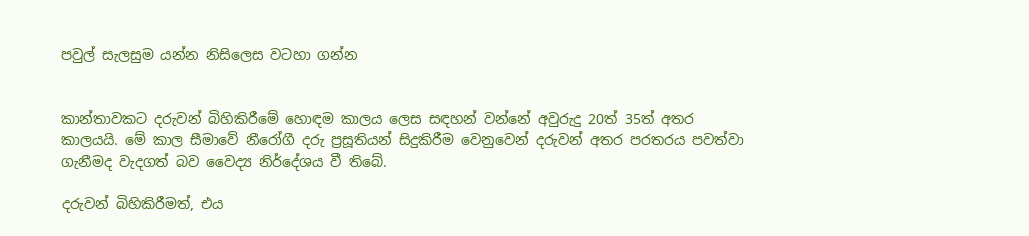පවුල් සැලසුම යන්න නිසිලෙස වටහා ගන්න


කාන්තාවකට දරුවන් බිහිකිරීමේ හොඳම කාලය ලෙස සඳහන් වන්නේ අවුරුදු 20ත් 35ත් අතර කාලයයි. මේ කාල සීමාවේ නීරෝගී දරු ප්‍රසූතියන් සිදුකිරීම වෙනුවෙන් දරුවන් අතර පරතරය පවත්වා ගැනීමද වැදගත් බව වෛද්‍ය නිර්දේශය වී තිබේ.

දරුවන් බිහිකිරීමත්, එය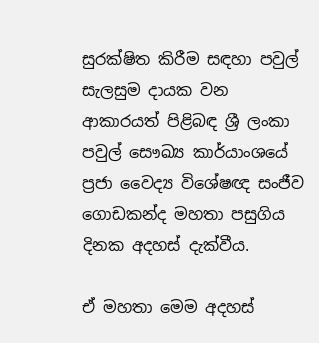සුරක්ෂිත කිරීම සඳහා පවුල් සැලසුම දායක වන ආකාරයත් පිළිබඳ ශ්‍රී ලංකා පවුල් සෞඛ්‍ය කාර්යාංශයේ ප්‍රජා වෛද්‍ය විශේෂඥ සංජීව ගොඩකන්ද මහතා පසුගිය දිනක අදහස් දැක්වීය.

ඒ මහතා මෙම අදහස්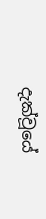දැක්වූයේ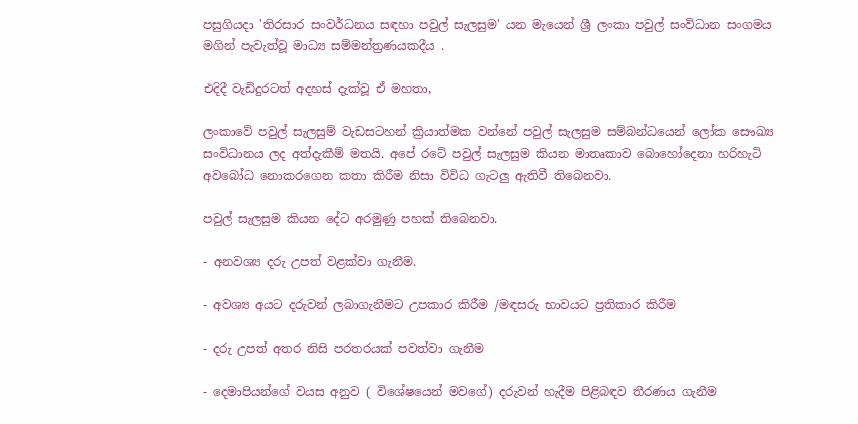පසුගියදා 'තිරසාර සංවර්ධනය සඳහා පවුල් සැලසුම' යන මැයෙන් ශ්‍රී ලංකා පවුල් සංවිධාන සංගමය මගින් පැවැත්වූ මාධ්‍ය සම්මන්ත්‍රණයකදීය .

එදිදී වැඩිදුරටත් අදහස් දැක්වූ ඒ මහතා,

ලංකාවේ පවුල් සැලසුම් වැඩසටහන් ක්‍රියාත්මක වන්නේ පවුල් සැලසුම සම්බන්ධයෙන් ලෝක සෞඛ්‍ය සංවිධානය ලද අත්දැකීම් මතයි. අපේ රටේ පවුල් සැලසුම කියන මාතෘකාව බොහෝදෙනා හරිහැටි අවබෝධ නොකරගෙන කතා කිරීම නිසා විවිධ ගැටලු ඇතිවී තිබෙනවා.

පවුල් සැලසුම කියන දේට අරමුණු පහක් තිබෙනවා.

- අනවශ්‍ය දරු උපත් වළක්වා ගැනීම.

- අවශ්‍ය අයට දරුවන් ලබාගැනීමට උපකාර කිරීම /මඳසරු භාවයට ප්‍රතිකාර කිරීම

- දරු උපත් අතර නිසි පරතරයක් පවත්වා ගැනීම

- දෙමාපියන්ගේ වයස අනුව ( විශේෂයෙන් මවගේ) දරුවන් හැදීම පිළිබඳව තීරණය ගැනීම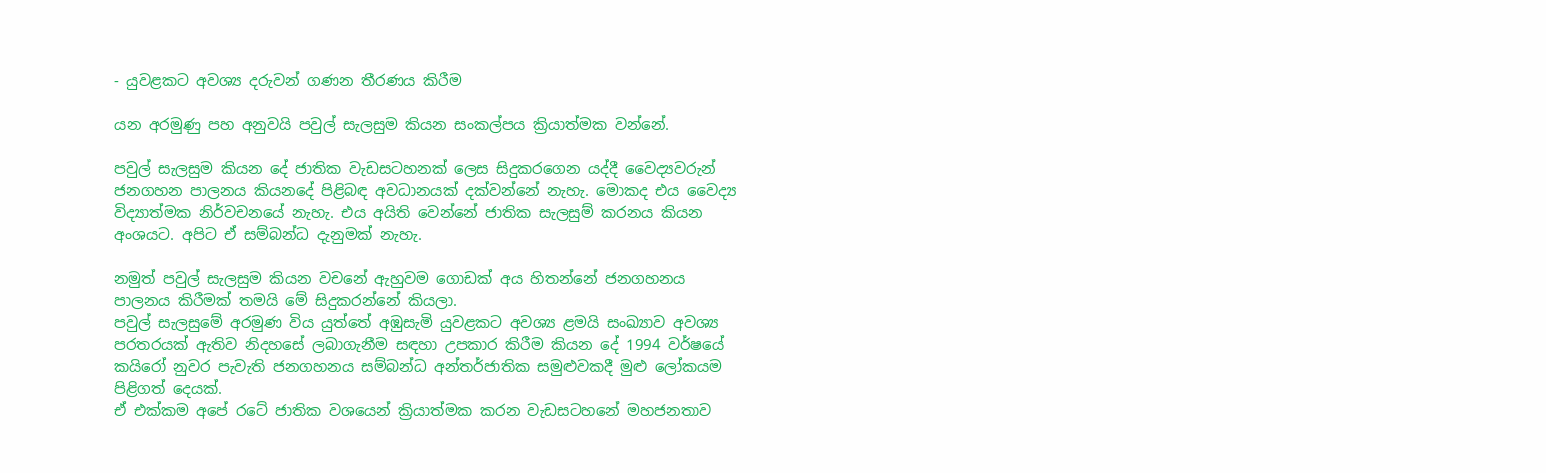- යුවළකට අවශ්‍ය දරුවන් ගණන තීරණය කිරීම

යන අරමුණු පහ අනුවයි පවුල් සැලසුම කියන සංකල්පය ක්‍රියාත්මක වන්නේ.

පවුල් සැලසුම කියන දේ ජාතික වැඩසටහනක් ලෙස සිදුකරගෙන යද්දී වෛද්‍යවරුන් ජනගහන පාලනය කියනදේ පිළිබඳ අවධානයක් දක්වන්නේ නැහැ. මොකද එය වෛද්‍ය විද්‍යාත්මක නිර්වචනයේ නැහැ. එය අයිති වෙන්නේ ජාතික සැලසුම් කරනය කියන අංශයට. අපිට ඒ සම්බන්ධ දැනුමක් නැහැ.

නමුත් පවුල් සැලසුම කියන වචනේ ඇහුවම ගොඩක් අය හිතන්නේ ජනගහනය පාලනය කිරීමක් තමයි මේ සිදුකරන්නේ කියලා.
පවුල් සැලසුමේ අරමුණ විය යුත්තේ අඹුසැමි යුවළකට අවශ්‍ය ළමයි සංඛ්‍යාව අවශ්‍ය පරතරයක් ඇතිව නිදහසේ ලබාගැනීම සඳහා උපකාර කිරීම කියන දේ 1994 වර්ෂයේ කයිරෝ නුවර පැවැති ජනගහනය සම්බන්ධ අන්තර්ජාතික සමුළුවකදී මුළු ලෝකයම පිළිගත් දෙයක්.
ඒ එක්කම අපේ රටේ ජාතික වශයෙන් ක්‍රියාත්මක කරන වැඩසටහනේ මහජනතාව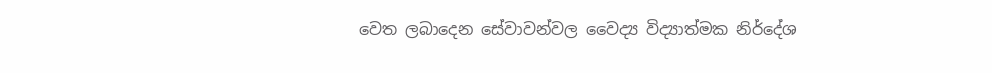වෙත ලබාදෙන සේවාවන්වල වෛද්‍ය විද්‍යාත්මක නිර්දේශ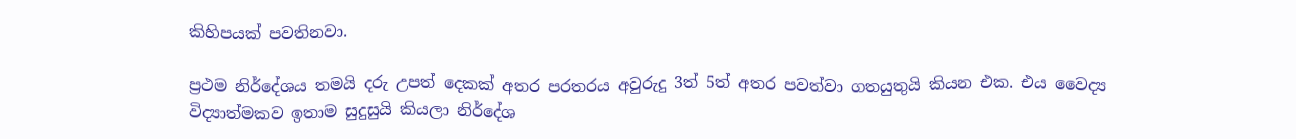කිහිපයක් පවතිනවා.

ප්‍රථම නිර්දේශය තමයි දරු උපත් දෙකක් අතර පරතරය අවුරුදු 3ත් 5ත් අතර පවත්වා ගතයුතුයි කියන එක. එය වෛද්‍ය විද්‍යාත්මකව ඉතාම සුදුසුයි කියලා නිර්දේශ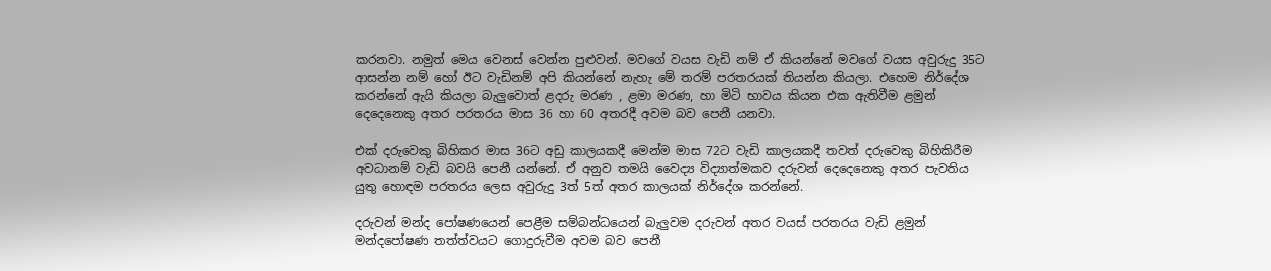කරනවා. නමුත් මෙය වෙනස් වෙන්න පුළුවන්. මවගේ වයස වැඩි නම් ඒ කියන්නේ මවගේ වයස අවුරුදු 35ට ආසන්න නම් හෝ ඊට වැඩිනම් අපි කියන්නේ නැහැ මේ තරම් පරතරයක් තියන්න කියලා. එහෙම නිර්දේශ කරන්නේ ඇයි කියලා බැලුවොත් ළදරු මරණ , ළමා මරණ, හා මිටි භාවය කියන එක ඇතිවීම ළමුන් දෙදෙනෙකු අතර පරතරය මාස 36 හා 60 අතරදී අවම බව පෙනී යනවා.

එක් දරුවෙකු බිහිකර මාස 36ට අඩු කාලයකදී මෙන්ම මාස 72ට වැඩි කාලයකදී තවත් දරුවෙකු බිහිකිරීම අවධානම් වැඩි බවයි පෙනී යන්නේ. ඒ අනුව තමයි වෛද්‍ය විද්‍යාත්මකව දරුවන් දෙදෙනෙකු අතර පැවතිය යුතු හොඳම පරතරය ලෙස අවුරුදු 3ත් 5ත් අතර කාලයක් නිර්දේශ කරන්නේ.

දරුවන් මන්ද පෝෂණයෙන් පෙළීම සම්බන්ධයෙන් බැලුවම දරුවන් අතර වයස් පරතරය වැඩි ළමුන් මන්දපෝෂණ තත්ත්වයට ගොදුරුවීම අවම බව පෙනී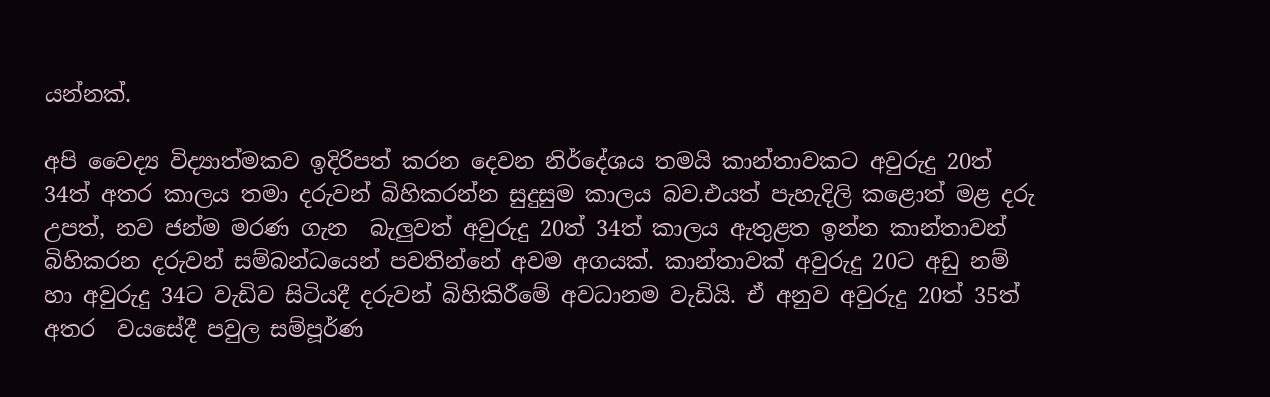යන්නක්.

අපි වෛද්‍ය විද්‍යාත්මකව ඉදිරිපත් කරන දෙවන නිර්දේශය තමයි කාන්තාවකට අවුරුදු 20ත් 34ත් අතර කාලය තමා දරුවන් බිහිකරන්න සුදුසුම කාලය බව.එයත් පැහැදිලි කළොත් මළ දරු උපත්, නව ජන්ම මරණ ගැන  බැලුවත් අවුරුදු 20ත් 34ත් කාලය ඇතුළත ඉන්න කාන්තාවන් බිහිකරන දරුවන් සම්බන්ධයෙන් පවතින්නේ අවම අගයක්. කාන්තාවක් අවුරුදු 20ට අඩු නම් හා අවුරුදු 34ට වැඩිව සිටියදී දරුවන් බිහිකිරීමේ අවධානම වැඩියි. ඒ අනුව අවුරුදු 20ත් 35ත් අතර  වයසේදී පවුල සම්පූර්ණ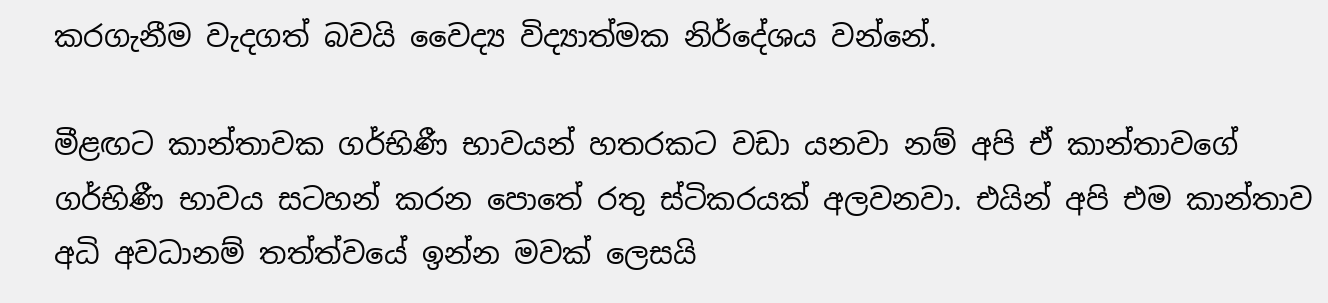කරගැනීම වැදගත් බවයි වෛද්‍ය විද්‍යාත්මක නිර්දේශය වන්නේ.

මීළඟට කාන්තාවක ගර්භිණී භාවයන් හතරකට වඩා යනවා නම් අපි ඒ කාන්තාවගේ ගර්භිණී භාවය සටහන් කරන පොතේ රතු ස්ටිකරයක් අලවනවා. එයින් අපි එම කාන්තාව අධි අවධානම් තත්ත්වයේ ඉන්න මවක් ලෙසයි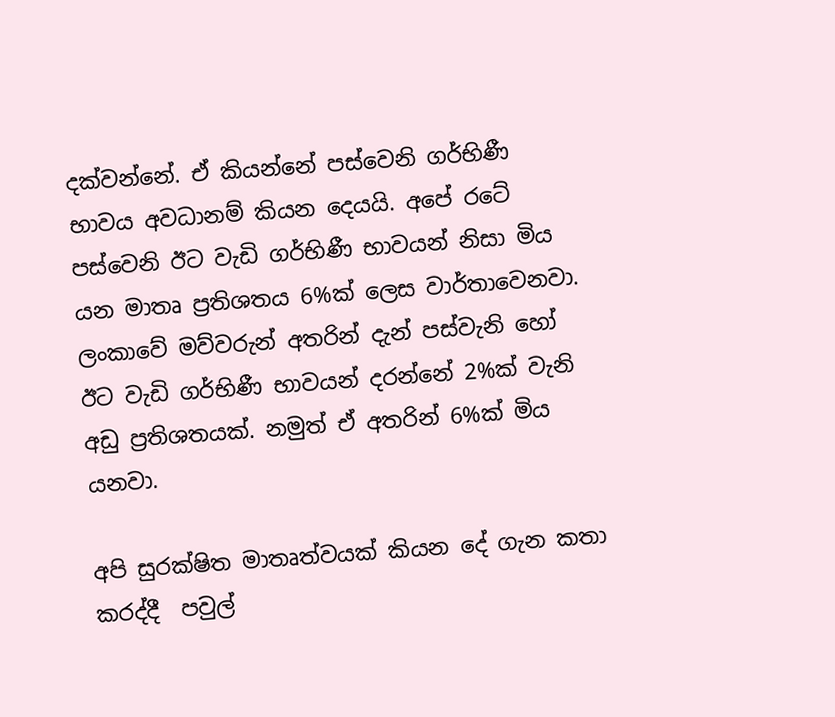දක්වන්නේ. ඒ කියන්නේ පස්වෙනි ගර්භිණී භාවය අවධානම් කියන දෙයයි. අපේ රටේ පස්වෙනි ඊට වැඩි ගර්භිණී භාවයන් නිසා මිය යන මාතෘ ප්‍රතිශතය 6%ක් ලෙස වාර්තාවෙනවා. ලංකාවේ මව්වරුන් අතරින් දැන් පස්වැනි හෝ ඊට වැඩි ගර්භිණී භාවයන් දරන්නේ 2%ක් වැනි අඩු ප්‍රතිශතයක්. නමුත් ඒ අතරින් 6%ක් මිය යනවා.

අපි සුරක්ෂිත මාතෘත්වයක් කියන දේ ගැන කතා කරද්දී  පවුල්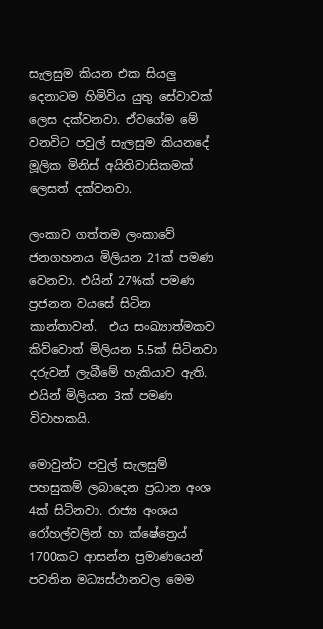සැලසුම කියන එක සියලු දෙනාටම හිමිවිය යුතු සේවාවක් ලෙස දක්වනවා. ඒවගේම මේ වනවිට පවුල් සැලසුම කියනදේ මූලික මිනිස් අයිතිවාසිකමක් ලෙසත් දක්වනවා.

ලංකාව ගත්තම ලංකාවේ ජනගහනය මිලියන 21ක් පමණ වෙනවා. එයින් 27%ක් පමණ ප්‍රජනන වයසේ සිටින කාන්තාවන්.  එය සංඛ්‍යාත්මකව කිව්වොත් මිලියන 5.5ක් සිටිනවා දරුවන් ලැබීමේ හැකියාව ඇති. එයින් මිලියන 3ක් පමණ විවාහකයි.

මොවුන්ට පවුල් සැලසුම් පහසුකම් ලබාදෙන ප්‍රධාන අංශ 4ක් සිටිනවා. රාජ්‍ය අංශය රෝහල්වලින් හා ක්ෂේත්‍රෙය් 1700කට ආසන්න ප්‍රමාණයෙන් පවතින මධ්‍යස්ථානවල මෙම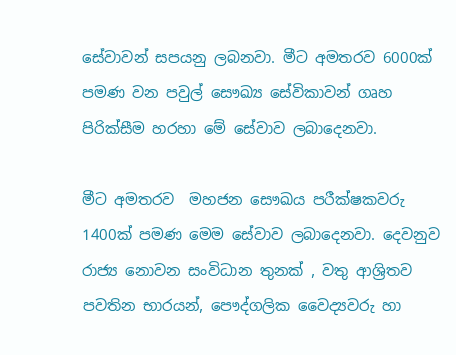සේවාවන් සපයනු ලබනවා. මීට අමතරව 6000ක්  පමණ වන පවුල් සෞඛ්‍ය සේවිකාවන් ගෘහ පිරික්සීම හරහා මේ සේවාව ලබාදෙනවා.

මීට අමතරව  මහජන සෞඛය පරීක්ෂකවරු 1400ක් පමණ මෙම සේවාව ලබාදෙනවා. දෙවනුව රාජ්‍ය නොවන සංවිධාන තුනක් , වතු ආශ්‍රිතව පවතින භාරයන්, පෞද්ගලික වෛද්‍යවරු හා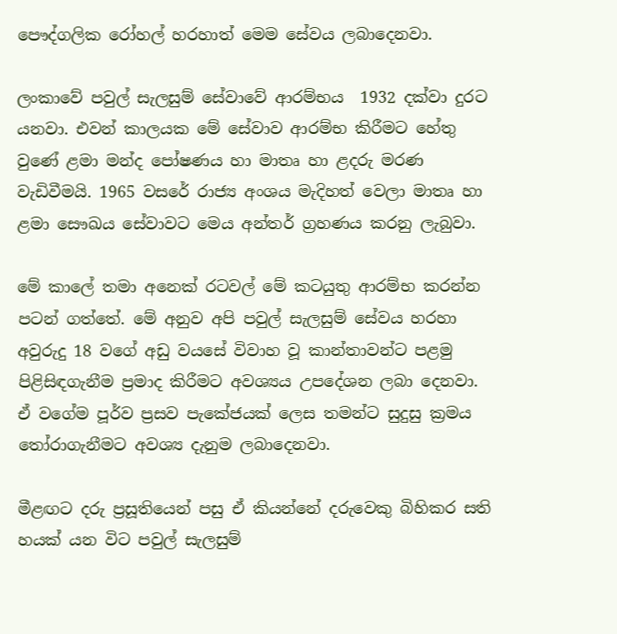පෞද්ගලික රෝහල් හරහාත් මෙම සේවය ලබාදෙනවා.

ලංකාවේ පවුල් සැලසුම් සේවාවේ ආරම්භය  1932 දක්වා දුරට යනවා. එවන් කාලයක මේ සේවාව ආරම්භ කිරීමට හේතු වුණේ ළමා මන්ද පෝෂණය හා මාතෘ හා ළදරු මරණ වැඩිවීමයි. 1965 වසරේ රාජ්‍ය අංශය මැදිහත් වෙලා මාතෘ හා ළමා සෞඛය සේවාවට මෙය අන්තර් ග්‍රහණය කරනු ලැබුවා.

මේ කාලේ තමා අනෙක් රටවල් මේ කටයුතු ආරම්භ කරන්න පටන් ගත්තේ. මේ අනුව අපි පවුල් සැලසුම් සේවය හරහා අවුරුදු 18 වගේ අඩු වයසේ විවාහ වූ කාන්තාවන්ට පළමු පිළිසිඳගැනීම ප්‍රමාද කිරීමට අවශ්‍යය උපදේශන ලබා දෙනවා. ඒ වගේම පූර්ව ප්‍රසව පැකේජයක් ලෙස තමන්ට සුදුසු ක්‍රමය තෝරාගැනීමට අවශ්‍ය දැනුම ලබාදෙනවා.

මීළඟට දරු ප්‍රසූතියෙන් පසු ඒ කියන්නේ දරුවෙකු බිහිකර සති හයක් යන විට පවුල් සැලසුම්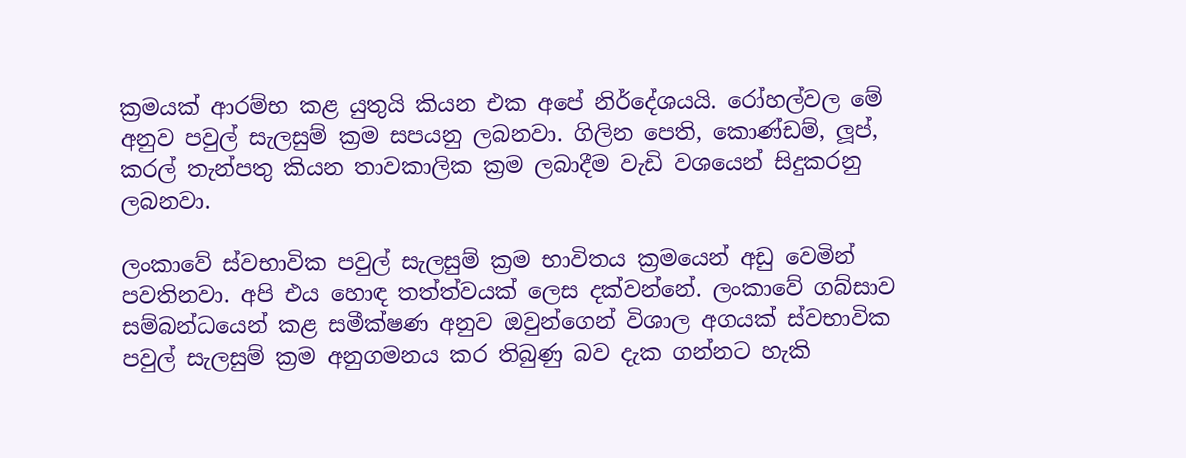ක්‍රමයක් ආරම්භ කළ යුතුයි කියන එක අපේ නිර්දේශයයි. රෝහල්වල මේ අනුව පවුල් සැලසුම් ක්‍රම සපයනු ලබනවා. ගිලින පෙති, කොණ්ඩම්, ලූප්, කරල් තැන්පතු කියන තාවකාලික ක්‍රම ලබාදීම වැඩි වශයෙන් සිදුකරනු ලබනවා.

ලංකාවේ ස්වභාවික පවුල් සැලසුම් ක්‍රම භාවිතය ක්‍රමයෙන් අඩු වෙමින් පවතිනවා. අපි එය හොඳ තත්ත්වයක් ලෙස දක්වන්නේ. ලංකාවේ ගබ්සාව සම්බන්ධයෙන් කළ සමීක්ෂණ අනුව ඔවුන්ගෙන් විශාල අගයක් ස්වභාවික පවුල් සැලසුම් ක්‍රම අනුගමනය කර තිබුණු බව දැක ගන්නට හැකි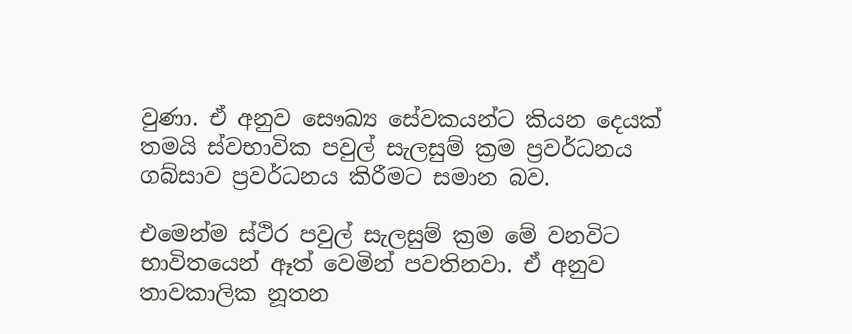වුණා. ඒ අනුව සෞඛ්‍ය සේවකයන්ට කියන දෙයක් තමයි ස්වභාවික පවුල් සැලසුම් ක්‍රම ප්‍රවර්ධනය ගබ්සාව ප්‍රවර්ධනය කිරීමට සමාන බව.

එමෙන්ම ස්ථිර පවුල් සැලසුම් ක්‍රම මේ වනවිට භාවිතයෙන් ඈත් වෙමින් පවතිනවා. ඒ අනුව තාවකාලික නූතන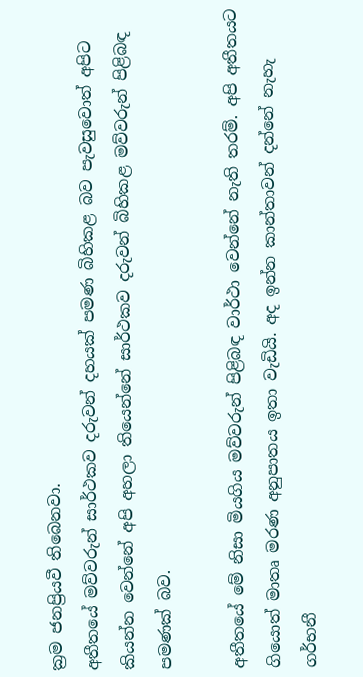ක්‍රම ජනප්‍රියවී තිබෙනවා.
අතීතයේ මව්වරුන් සාර්ථකව දරුවන් දහයක් පමණ බිහිකළ බව පැවසුවොත් අපිට කියන්න වෙන්නේ අපි අහලා තියෙන්නේ සාර්ථකව දරුවන් බිහිකළ මව්වරුන් පිළිබඳ පමණක් බව.

අතීතයේ මේ නිසා මියගිය මව්වරුන් පිළිබඳ වාර්ථා වෙන්නේ නැති තරම්. අපි අතීතයට ගියොත් මාතෘ මරණ අනුපාතය ඉතා වැඩියි. අද ඉන්න කාන්තාවන් දන්නේ නැහැ ගර්භනී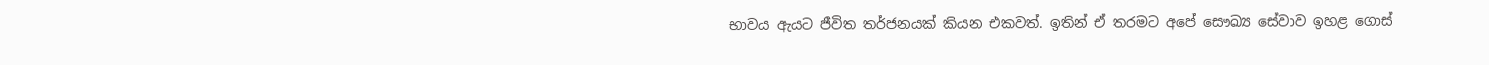භාවය ඇයට ජීවිත තර්ජනයක් කියන එකවත්. ඉතින් ඒ තරමට අපේ සෞඛ්‍ය සේවාව ඉහළ ගොස්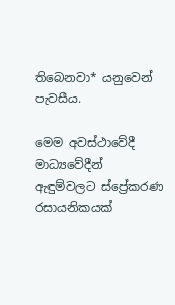තිබෙනවා* යනුවෙන් පැවසීය.

මෙම අවස්ථාවේදී මාධ්‍යවේදීන් ඇඳුම්වලට ස්ප්‍රේකරණ රසායනිකයක්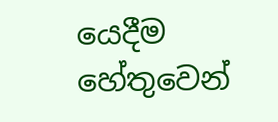යෙදීම හේතුවෙන්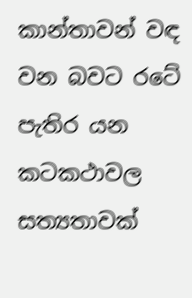කාන්තාවන් වඳ වන බවට රටේ පැතිර යන කටකථාවල සත්‍යතාවක්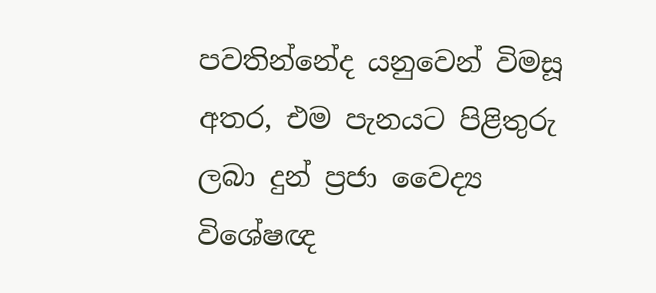පවතින්නේද යනුවෙන් විමසූ අතර, එම පැනයට පිළිතුරු ලබා දුන් ප්‍රජා වෛද්‍ය විශේෂඥ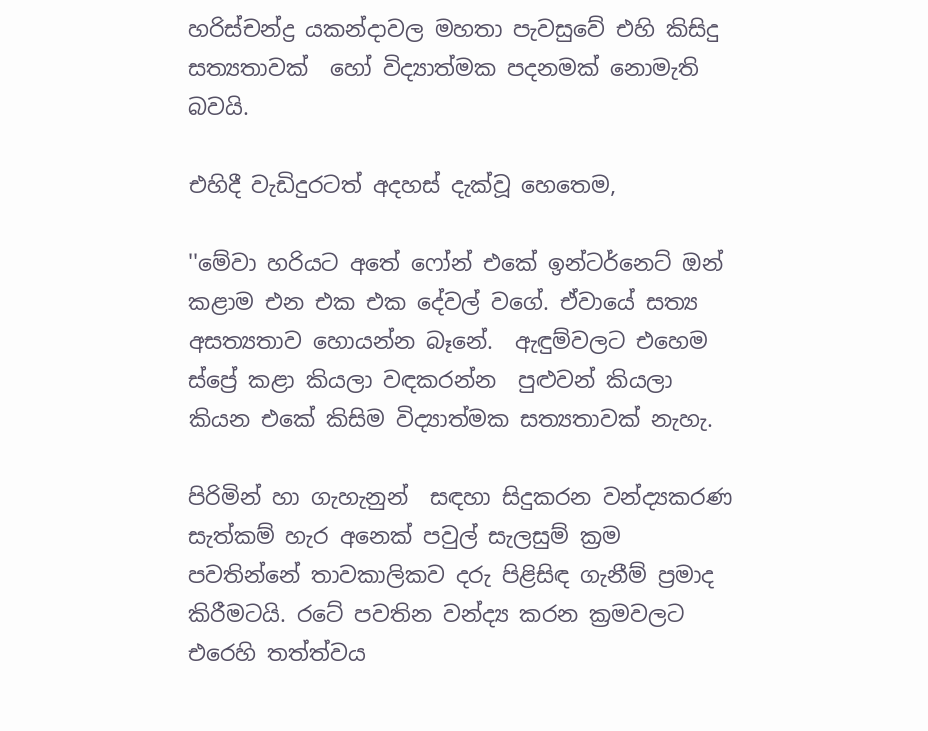හරිස්චන්ද්‍ර යකන්දාවල මහතා පැවසුවේ එහි කිසිදු සත්‍යතාවක්  හෝ විද්‍යාත්මක පදනමක් නොමැති බවයි.

එහිදී වැඩිදුරටත් අදහස් දැක්වූ හෙතෙම,

''මේවා හරියට අතේ ෆෝන් එකේ ඉන්ටර්නෙට් ඔන් කළාම එන එක එක දේවල් වගේ. ඒවායේ සත්‍ය අසත්‍යතාව හොයන්න බෑනේ.  ඇඳුම්වලට එහෙම ස්ප්‍රේ කළා කියලා වඳකරන්න  පුළුවන් කියලා කියන එකේ කිසිම විද්‍යාත්මක සත්‍යතාවක් නැහැ.

පිරිමින් හා ගැහැනුන්  සඳහා සිදුකරන වන්ද්‍යකරණ සැත්කම් හැර අනෙක් පවුල් සැලසුම් ක්‍රම පවතින්නේ තාවකාලිකව දරු පිළිසිඳ ගැනීම් ප්‍රමාද කිරීමටයි. රටේ පවතින වන්ද්‍ය කරන ක්‍රමවලට එරෙහි තත්ත්වය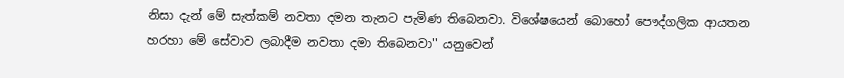නිසා දැන් මේ සැත්කම් නවතා දමන තැනට පැමිණ තිබෙනවා. විශේෂයෙන් බොහෝ පෞද්ගලික ආයතන හරහා මේ සේවාව ලබාදීම නවතා දමා තිබෙනවා'' යනුවෙන්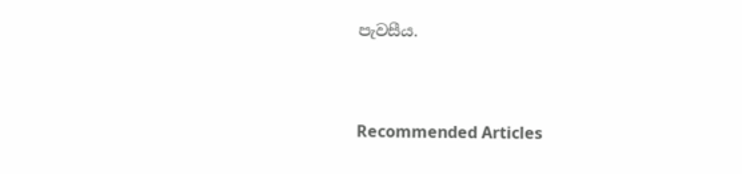පැවසීය.



Recommended Articles